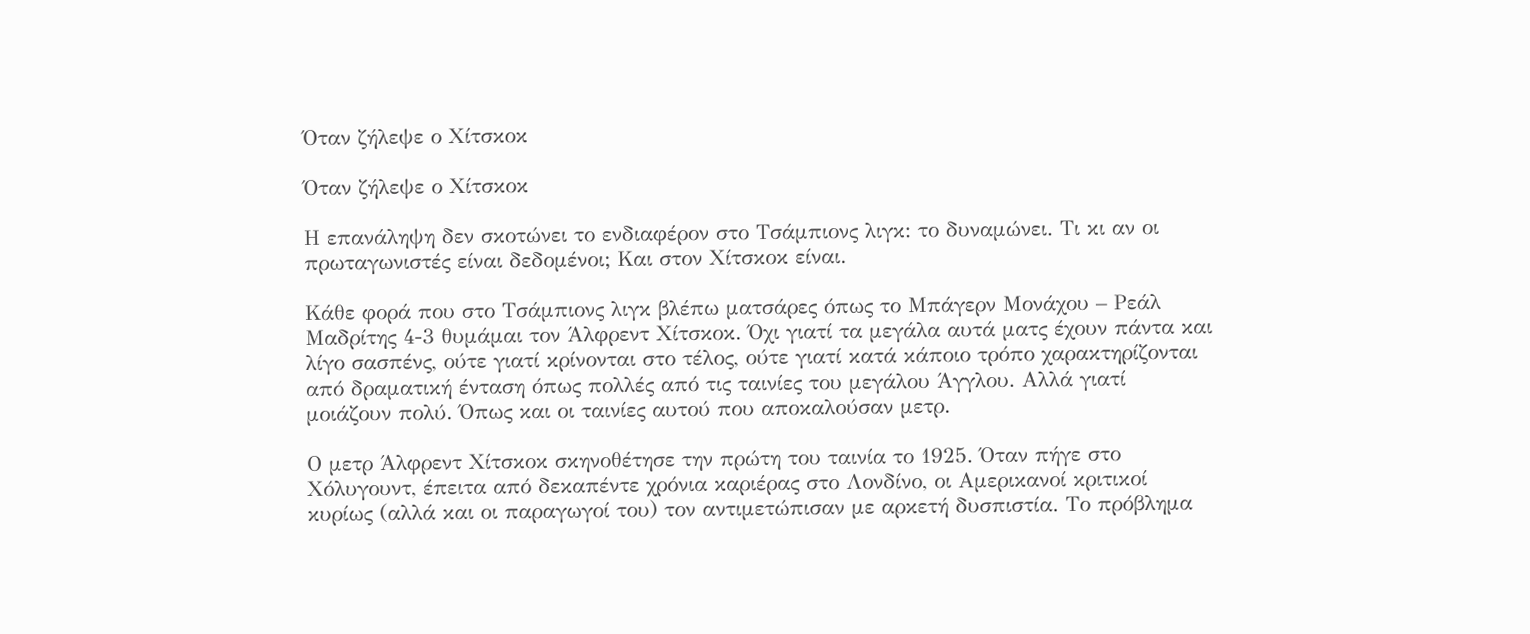Όταν ζήλεψε ο Χίτσκοκ

Όταν ζήλεψε ο Χίτσκοκ

Η επανάληψη δεν σκοτώνει το ενδιαφέρον στο Τσάμπιονς λιγκ: το δυναμώνει. Τι κι αν οι πρωταγωνιστές είναι δεδομένοι; Και στον Χίτσκοκ είναι.

Κάθε φορά που στο Τσάμπιονς λιγκ βλέπω ματσάρες όπως το Μπάγερν Μονάχου – Ρεάλ Μαδρίτης 4-3 θυμάμαι τον Άλφρεντ Χίτσκοκ. Όχι γιατί τα μεγάλα αυτά ματς έχουν πάντα και λίγο σασπένς, ούτε γιατί κρίνονται στο τέλος, ούτε γιατί κατά κάποιο τρόπο χαρακτηρίζονται από δραματική ένταση όπως πολλές από τις ταινίες του μεγάλου Άγγλου. Αλλά γιατί μοιάζουν πολύ. Όπως και οι ταινίες αυτού που αποκαλούσαν μετρ.

Ο μετρ Άλφρεντ Χίτσκοκ σκηνοθέτησε την πρώτη του ταινία το 1925. Όταν πήγε στο Χόλυγουντ, έπειτα από δεκαπέντε χρόνια καριέρας στο Λονδίνο, οι Αμερικανοί κριτικοί κυρίως (αλλά και οι παραγωγοί του) τον αντιμετώπισαν με αρκετή δυσπιστία. Το πρόβλημα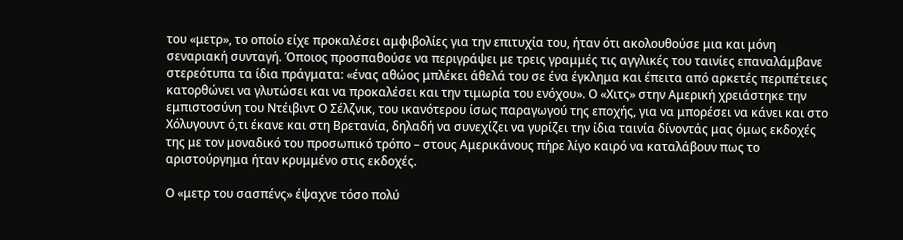του «μετρ», το οποίο είχε προκαλέσει αμφιβολίες για την επιτυχία του, ήταν ότι ακολουθούσε μια και μόνη σεναριακή συνταγή. Όποιος προσπαθούσε να περιγράψει με τρεις γραμμές τις αγγλικές του ταινίες επαναλάμβανε στερεότυπα τα ίδια πράγματα: «ένας αθώος μπλέκει άθελά του σε ένα έγκλημα και έπειτα από αρκετές περιπέτειες κατορθώνει να γλυτώσει και να προκαλέσει και την τιμωρία του ενόχου». Ο «Χιτς» στην Αμερική χρειάστηκε την εμπιστοσύνη του Ντέιβιντ Ο Σέλζνικ, του ικανότερου ίσως παραγωγού της εποχής, για να μπορέσει να κάνει και στο Χόλυγουντ ό,τι έκανε και στη Βρετανία, δηλαδή να συνεχίζει να γυρίζει την ίδια ταινία δίνοντάς μας όμως εκδοχές της με τον μοναδικό του προσωπικό τρόπο – στους Αμερικάνους πήρε λίγο καιρό να καταλάβουν πως το αριστούργημα ήταν κρυμμένο στις εκδοχές.

Ο «μετρ του σασπένς» έψαχνε τόσο πολύ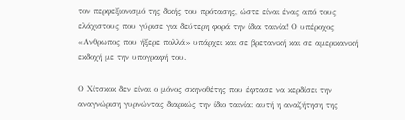τον περφεξιονισμό της δικής του πρότασης, ώστε είναι ένας από τους ελάχιστους που γύρισε για δεύτερη φορά την ίδια ταινία! Ο υπέροχος «Ανθρωπος που ήξερε πολλά» υπάρχει και σε βρετανική και σε αμερικανική εκδοχή με την υπογραφή του.

Ο Χίτσκοκ δεν είναι ο μόνος σκηνοθέτης που έφτασε να κερδίσει την αναγνώριση γυρνώντας διαρκώς την ίδιο ταινία: αυτή η αναζήτηση της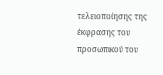τελειοποίησης της έκφρασης του προσωπικού του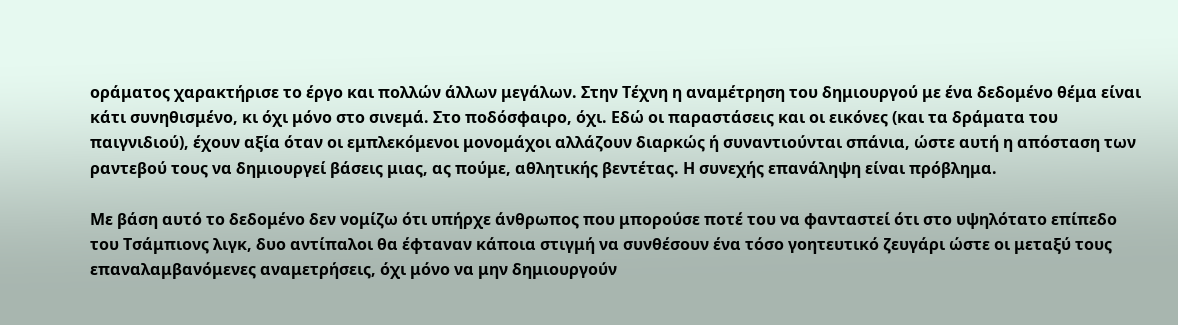οράματος χαρακτήρισε το έργο και πολλών άλλων μεγάλων. Στην Τέχνη η αναμέτρηση του δημιουργού με ένα δεδομένο θέμα είναι κάτι συνηθισμένο, κι όχι μόνο στο σινεμά. Στο ποδόσφαιρο, όχι. Εδώ οι παραστάσεις και οι εικόνες (και τα δράματα του παιγνιδιού), έχουν αξία όταν οι εμπλεκόμενοι μονομάχοι αλλάζουν διαρκώς ή συναντιούνται σπάνια, ώστε αυτή η απόσταση των ραντεβού τους να δημιουργεί βάσεις μιας, ας πούμε, αθλητικής βεντέτας. Η συνεχής επανάληψη είναι πρόβλημα.

Με βάση αυτό το δεδομένο δεν νομίζω ότι υπήρχε άνθρωπος που μπορούσε ποτέ του να φανταστεί ότι στο υψηλότατο επίπεδο του Τσάμπιονς λιγκ, δυο αντίπαλοι θα έφταναν κάποια στιγμή να συνθέσουν ένα τόσο γοητευτικό ζευγάρι ώστε οι μεταξύ τους επαναλαμβανόμενες αναμετρήσεις, όχι μόνο να μην δημιουργούν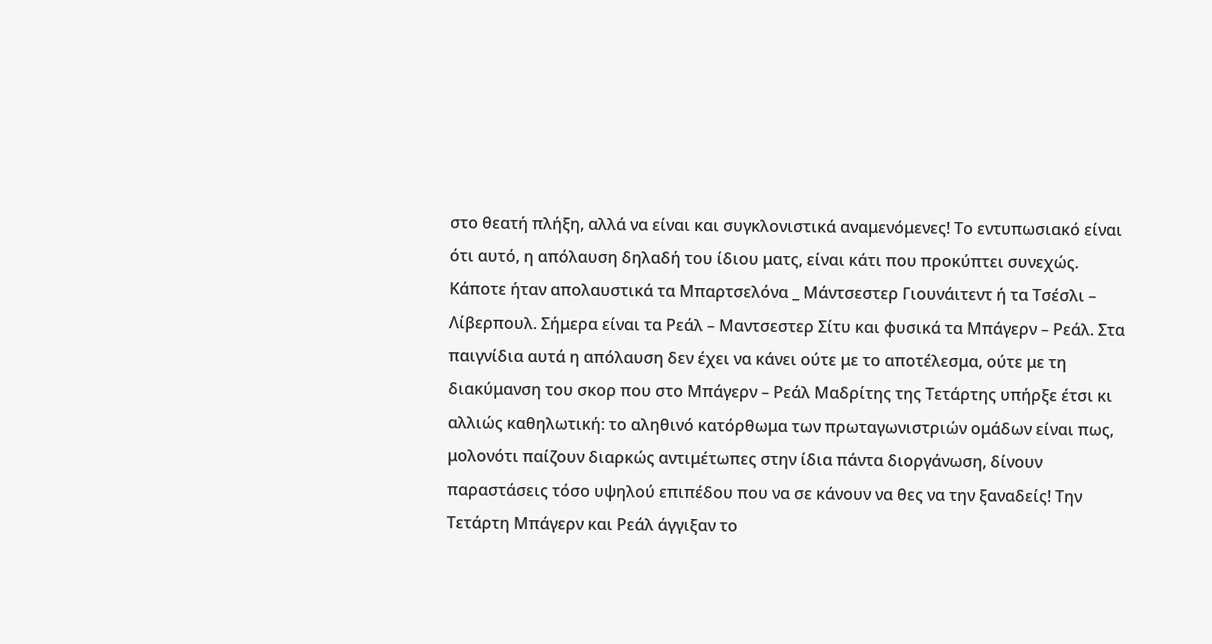στο θεατή πλήξη, αλλά να είναι και συγκλονιστικά αναμενόμενες! Το εντυπωσιακό είναι ότι αυτό, η απόλαυση δηλαδή του ίδιου ματς, είναι κάτι που προκύπτει συνεχώς. Κάποτε ήταν απολαυστικά τα Μπαρτσελόνα _ Μάντσεστερ Γιουνάιτεντ ή τα Τσέσλι – Λίβερπουλ. Σήμερα είναι τα Ρεάλ – Μαντσεστερ Σίτυ και φυσικά τα Μπάγερν – Ρεάλ. Στα παιγνίδια αυτά η απόλαυση δεν έχει να κάνει ούτε με το αποτέλεσμα, ούτε με τη διακύμανση του σκορ που στο Μπάγερν – Ρεάλ Μαδρίτης της Τετάρτης υπήρξε έτσι κι αλλιώς καθηλωτική: το αληθινό κατόρθωμα των πρωταγωνιστριών ομάδων είναι πως, μολονότι παίζουν διαρκώς αντιμέτωπες στην ίδια πάντα διοργάνωση, δίνουν παραστάσεις τόσο υψηλού επιπέδου που να σε κάνουν να θες να την ξαναδείς! Την Τετάρτη Μπάγερν και Ρεάλ άγγιξαν το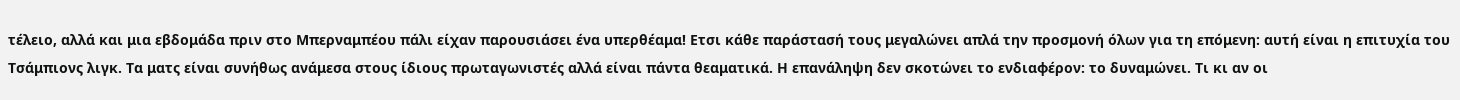τέλειο, αλλά και μια εβδομάδα πριν στο Μπερναμπέου πάλι είχαν παρουσιάσει ένα υπερθέαμα! Ετσι κάθε παράστασή τους μεγαλώνει απλά την προσμονή όλων για τη επόμενη: αυτή είναι η επιτυχία του Τσάμπιονς λιγκ. Τα ματς είναι συνήθως ανάμεσα στους ίδιους πρωταγωνιστές αλλά είναι πάντα θεαματικά. Η επανάληψη δεν σκοτώνει το ενδιαφέρον: το δυναμώνει. Τι κι αν οι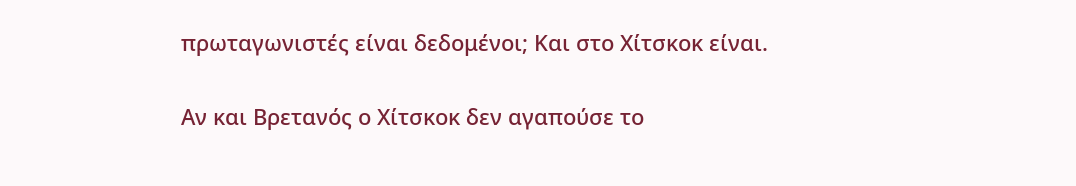πρωταγωνιστές είναι δεδομένοι; Και στο Χίτσκοκ είναι.

Αν και Βρετανός ο Χίτσκοκ δεν αγαπούσε το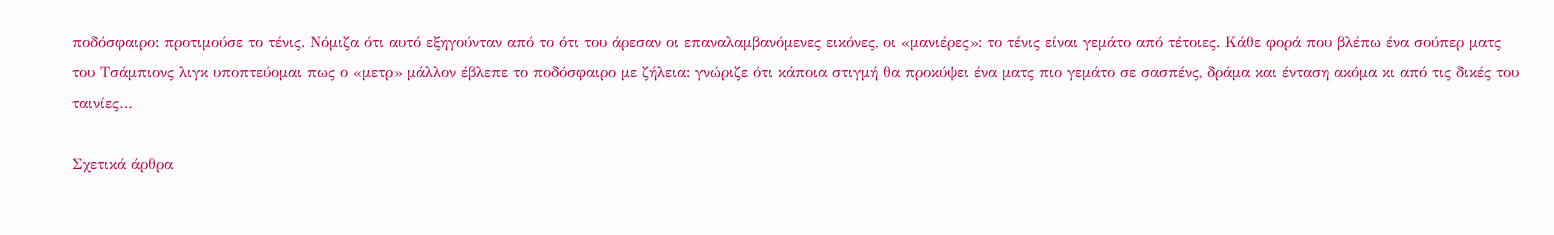ποδόσφαιρο: προτιμούσε το τένις. Νόμιζα ότι αυτό εξηγούνταν από το ότι του άρεσαν οι επαναλαμβανόμενες εικόνες, οι «μανιέρες»: το τένις είναι γεμάτο από τέτοιες. Κάθε φορά που βλέπω ένα σούπερ ματς του Τσάμπιονς λιγκ υποπτεύομαι πως ο «μετρ» μάλλον έβλεπε το ποδόσφαιρο με ζήλεια: γνώριζε ότι κάποια στιγμή θα προκύψει ένα ματς πιο γεμάτο σε σασπένς, δράμα και ένταση ακόμα κι από τις δικές του ταινίες…

Σχετικά άρθρα